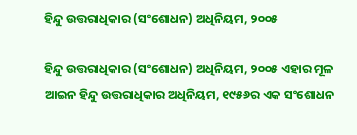ହିନ୍ଦୁ ଉତ୍ତରାଧିକାର (ସଂଶୋଧନ) ଅଧିନିୟମ, ୨୦୦୫

ହିନ୍ଦୁ ଉତ୍ତରାଧିକାର (ସଂଶୋଧନ) ଅଧିନିୟମ, ୨୦୦୫ ଏହାର ମୂଳ ଆଇନ ହିନ୍ଦୁ ଉତ୍ତରାଧିକାର ଅଧିନିୟମ, ୧୯୫୬ର ଏକ ସଂଶୋଧନ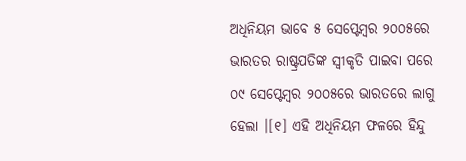ଅଧିନିୟମ ଭାବେ ୫ ସେପ୍ଟେମ୍ବର ୨୦୦୫ରେ ଭାରତର ରାଷ୍ଟ୍ରପତିଙ୍କ ସ୍ୱୀକୃତି ପାଇବା ପରେ ୦୯ ସେପ୍ଟେମ୍ବର ୨୦୦୫ରେ ଭାରତରେ ଲାଗୁ ହେଲା ।[୧] ଏହି ଅଧିନିୟମ ଫଳରେ ହିନ୍ଦୁ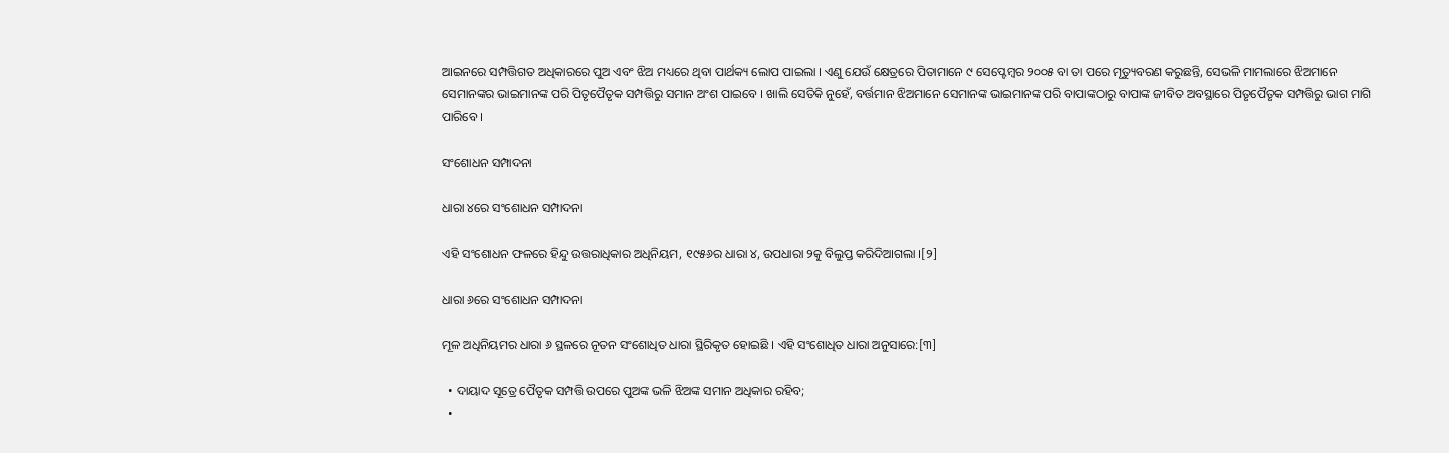ଆଇନରେ ସମ୍ପତ୍ତିଗତ ଅଧିକାରରେ ପୁଅ ଏବଂ ଝିଅ ମଧ୍ୟରେ ଥିବା ପାର୍ଥକ୍ୟ ଲୋପ ପାଇଲା । ଏଣୁ ଯେଉଁ କ୍ଷେତ୍ରରେ ପିତାମାନେ ୯ ସେପ୍ଟେମ୍ବର ୨୦୦୫ ବା ତା ପରେ ମୃତ୍ୟୁବରଣ କରୁଛନ୍ତି, ସେଭଳି ମାମଲାରେ ଝିଅମାନେ ସେମାନଙ୍କର ଭାଇମାନଙ୍କ ପରି ପିତୃପୈତୃକ ସମ୍ପତ୍ତିରୁ ସମାନ ଅଂଶ ପାଇବେ । ଖାଲି ସେତିକି ନୁହେଁ, ବର୍ତ୍ତମାନ ଝିଅମାନେ ସେମାନଙ୍କ ଭାଇମାନଙ୍କ ପରି ବାପାଙ୍କଠାରୁ ବାପାଙ୍କ ଜୀବିତ ଅବସ୍ଥାରେ ପିତୃପୈତୃକ ସମ୍ପତ୍ତିରୁ ଭାଗ ମାଗି ପାରିବେ ।

ସଂଶୋଧନ ସମ୍ପାଦନା

ଧାରା ୪ରେ ସଂଶୋଧନ ସମ୍ପାଦନା

ଏହି ସଂଶୋଧନ ଫଳରେ ହିନ୍ଦୁ ଉତ୍ତରାଧିକାର ଅଧିନିୟମ, ୧୯୫୬ର ଧାରା ୪, ଉପଧାରା ୨କୁ ବିଲୁପ୍ତ କରିଦିଆଗଲା ।[୨]

ଧାରା ୬ରେ ସଂଶୋଧନ ସମ୍ପାଦନା

ମୂଳ ଅଧିନିୟମର ଧାରା ୬ ସ୍ଥଳରେ ନୂତନ ସଂଶୋଧିତ ଧାରା ସ୍ଥିରିକୃତ ହୋଇଛି । ଏହି ସଂଶୋଧିତ ଧାରା ଅନୁସାରେ:[୩]

  • ଦାୟାଦ ସୂତ୍ରେ ପୈତୃକ ସମ୍ପତ୍ତି ଉପରେ ପୁଅଙ୍କ ଭଳି ଝିଅଙ୍କ ସମାନ ଅଧିକାର ରହିବ;
  •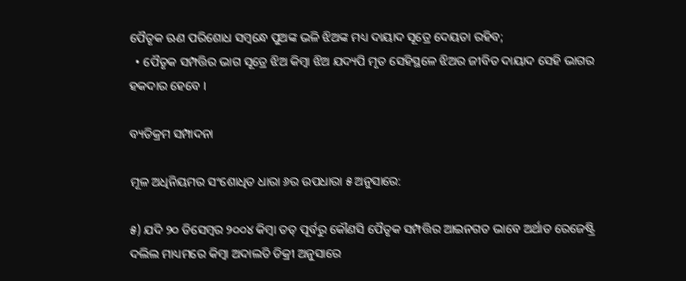ପୈତୃକ ଋଣ ପରିଶୋଧ ସମ୍ବନ୍ଧେ ପୁଅଙ୍କ ଭଳି ଝିଅଙ୍କ ମଧ୍ୟ ଦାୟାଦ ସୂତ୍ରେ ଦେୟତା ରହିବ;
  • ପୈତୃକ ସମ୍ପତ୍ତିର ଭାଗ ସୂତ୍ରେ ଝିଅ କିମ୍ବା ଝିଅ ଯଦ୍ୟପି ମୃତ ସେହିସ୍ଥଳେ ଝିଅର ଜୀବିତ ଦାୟାଦ ସେହି ଭାଗର ହକଦାର ହେବେ ।

ବ୍ୟତିକ୍ରମ ସମ୍ପାଦନା

ମୂଳ ଅଧିନିୟମର ସଂଶୋଧିତ ଧାରା ୬ର ଉପଧାରା ୫ ଅନୁସାରେ:

୫) ଯଦି ୨୦ ଡିସେମ୍ବର ୨୦୦୪ କିମ୍ବା ତତ୍‌ ପୂର୍ବରୁ କୌଣସି ପୈତୃକ ସମ୍ପତ୍ତିର ଆଇନଗତ ଭାବେ ଅର୍ଥାତ ରେଜେଷ୍ଟ୍ରି ଦଲିଲ ମାଧ୍ୟମରେ କିମ୍ବା ଅଦାଲତି ଡିକ୍ରୀ ଅନୁସାରେ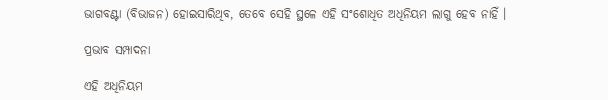ଭାଗବଣ୍ଟା (ବିଭାଜନ) ହୋଇସାରିଥିବ, ତେବେ ସେହି ସ୍ଥଳେ ଏହି ସଂଶୋଧିତ ଅଧିନିୟମ ଲାଗୁ ହେବ ନାହିଁ ।

ପ୍ରଭାବ ସମ୍ପାଦନା

ଏହି ଅଧିନିୟମ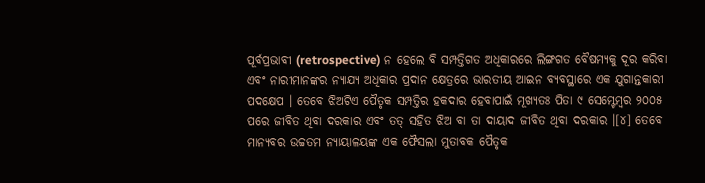ପୂର୍ବପ୍ରଭାବୀ (retrospective) ନ ହେଲେ ବି ସମ୍ପତ୍ତିଗତ ଅଧିକାରରେ ଲିଙ୍ଗଗତ ବୈଷମ୍ୟକୁ ଦୂର କରିବା ଏବଂ ନାରୀମାନଙ୍କର ନ୍ୟାଯ୍ୟ ଅଧିକାର ପ୍ରଦାନ କ୍ଷେତ୍ରରେ ଭାରତୀୟ ଆଇନ ବ୍ୟବସ୍ଥାରେ ଏକ ଯୁଗାନ୍ତକାରୀ ପଦକ୍ଷେପ । ତେବେ ଝିଅଟିଏ ପୈତୃକ ସମ୍ପତ୍ତିର ହକଦାର ହେବାପାଇଁ ମୂଖ୍ୟତଃ ପିତା ୯ ସେମ୍ଟେମ୍ବର ୨୦୦୫ ପରେ ଜୀବିତ ଥିବା ଦରକାର ଏବଂ ତତ୍ ସହିତ ଝିଅ ବା ତା ଦାୟାଦ ଜୀବିତ ଥିବା ଦରକାର ।[୪] ତେବେ ମାନ୍ୟବର ଉଚ୍ଚତମ ନ୍ୟାୟାଳୟଙ୍କ ଏକ ଫୈସଲା ମୁତାବକ ପୈତୃକ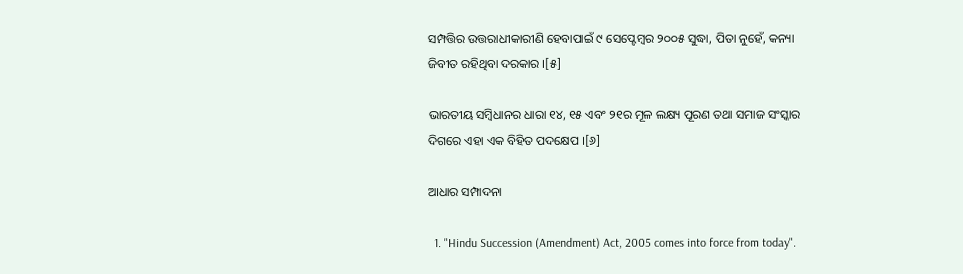ସମ୍ପତ୍ତିର ଉତ୍ତରାଧୀକାରୀଣି ହେବାପାଇଁ ୯ ସେପ୍ଟେମ୍ବର ୨୦୦୫ ସୁଦ୍ଧା, ପିତା ନୁହେଁ, କନ୍ୟା ଜିବୀତ ରହିଥିବା ଦରକାର ।[୫]

ଭାରତୀୟ ସମ୍ବିଧାନର ଧାରା ୧୪, ୧୫ ଏବଂ ୨୧ର ମୂଳ ଲକ୍ଷ୍ୟ ପୂରଣ ତଥା ସମାଜ ସଂସ୍କାର ଦିଗରେ ଏହା ଏକ ବିହିତ ପଦକ୍ଷେପ ।[୬]

ଆଧାର ସମ୍ପାଦନା

  1. "Hindu Succession (Amendment) Act, 2005 comes into force from today".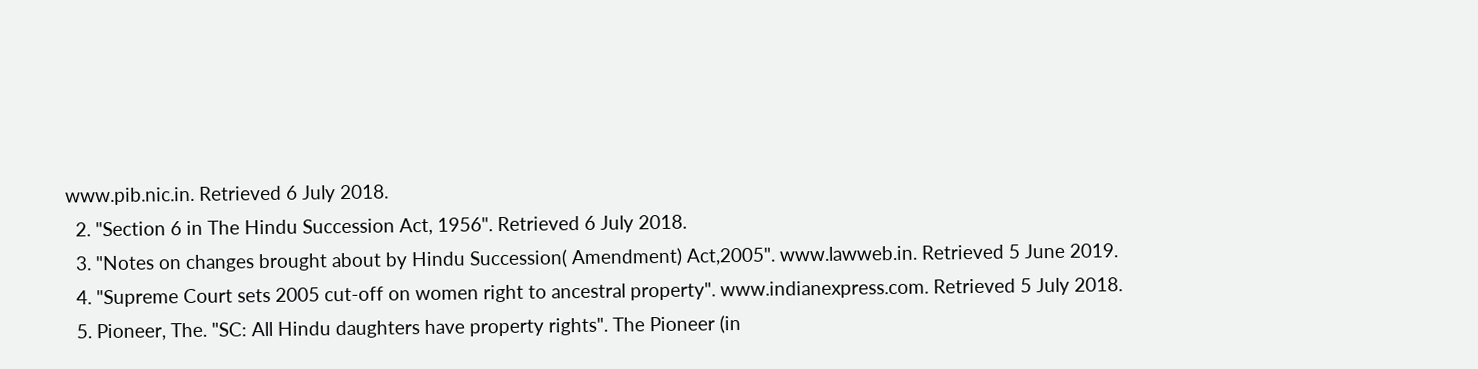www.pib.nic.in. Retrieved 6 July 2018.
  2. "Section 6 in The Hindu Succession Act, 1956". Retrieved 6 July 2018.
  3. "Notes on changes brought about by Hindu Succession( Amendment) Act,2005". www.lawweb.in. Retrieved 5 June 2019.
  4. "Supreme Court sets 2005 cut-off on women right to ancestral property". www.indianexpress.com. Retrieved 5 July 2018.
  5. Pioneer, The. "SC: All Hindu daughters have property rights". The Pioneer (in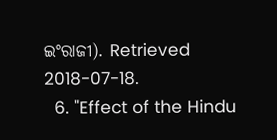ଇଂରାଜୀ). Retrieved 2018-07-18.
  6. "Effect of the Hindu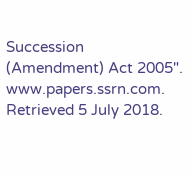Succession (Amendment) Act 2005". www.papers.ssrn.com. Retrieved 5 July 2018.